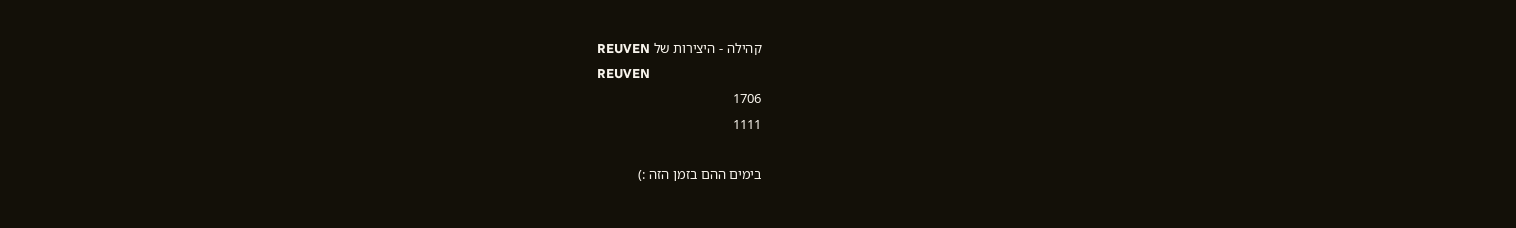קהילה - היצירות של REUVEN
REUVEN
1706
1111

בימים ההם בזמן הזה :)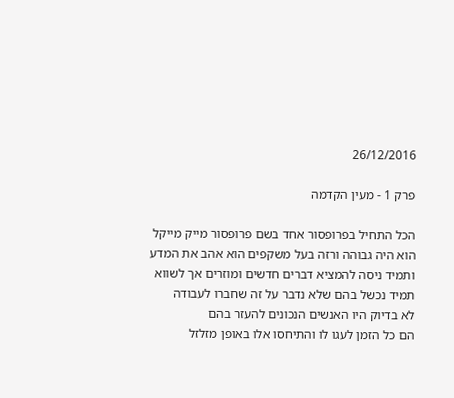26/12/2016

פרק 1 - מעין הקדמה

הכל התחיל בפרופסור אחד בשם פרופסור מייק מייקל
הוא היה גבוהה ורזה בעל משקפים הוא אהב את המדע
ותמיד ניסה להמציא דברים חדשים ומוזרים אך לשווא
תמיד נכשל בהם שלא נדבר על זה שחברו לעבודה
לא בדיוק היו האנשים הנכונים להעזר בהם
הם כל הזמן לעגו לו והתיחסו אלו באופן מזלזל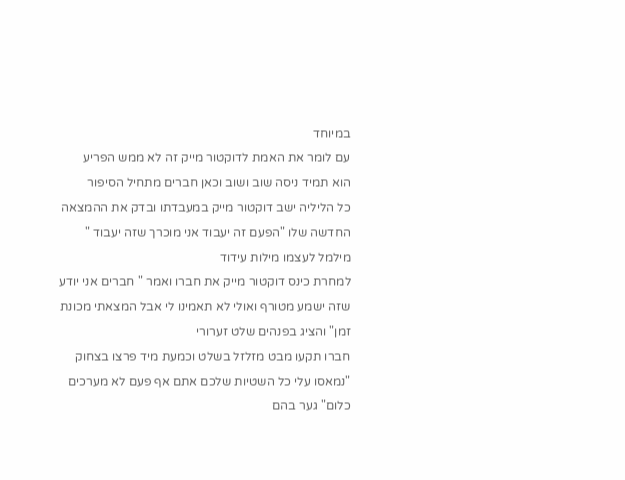במיוחד
עם לומר את האמת לדוקטור מייק זה לא ממש הפריע
הוא תמיד ניסה שוב ושוב וכאן חברים מתחיל הסיפור
כל הליליה ישב דוקטור מייק במעבדתו ובדק את ההמצאה החדשה שלו "הפעם זה יעבוד אני מוכרך שזה יעבוד " מילמל לעצמו מילות עידוד
למחרת כינס דוקטור מייק את חברו ואמר " חברים אני יודע שזה ישמע מטורף ואולי לא תאמינו לי אבל המצאתי מכונת זמן" והציג בפנהים שלט זערורי
חברו תקעו מבט מזלזל בשלט וכמעת מיד פרצו בצחוק
"נמאסו עלי כל השטיות שלכם אתם אף פעם לא מערכים כלום" גער בהם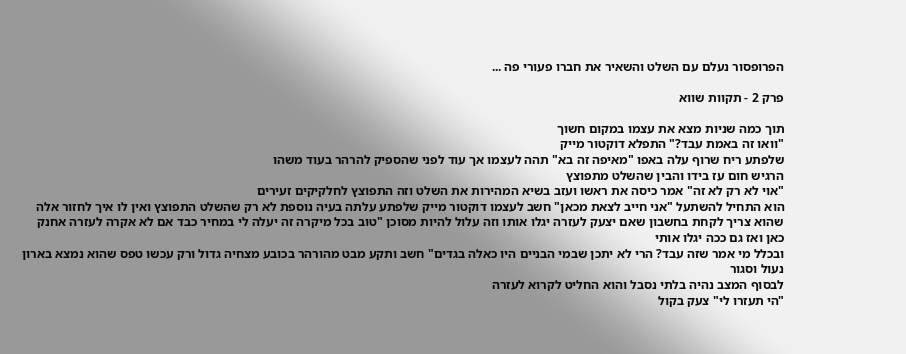הפרופסור נעלם עם השלט והשאיר את חברו פעורי פה ...

פרק 2 - תקוות שווא

תוך כמה שניות מצא את עצמו במקום חשוך
"וואו זה באמת עבד?" התפלא דוקטור מייק
שלפתע ריח שרוף עלה באפו "מאיפה זה בא" תהה לעצמו אך עוד לפני שהספיק להרהר בעוד משהו
הרגיש חום עז בידו והבין שהשלט מתפוצץ
"אוי לא רק לא זה" אמר כיסה את ראשו ועזב בשיא המהירות את השלט וזה התפוצץ לחלקיקים זעירים
הוא התחיל להשתעל "אני חייב לצאת מכאן" חשב לעצמו דוקטור מייק שלפתע עלתה בעיה נוספת לא רק שהשלט התפוצץ ואין לו איך לחזור אלה שהוא צריך לקחת בחשבון שאם יצעק לעזרה יגלו אותו וזה עלול להיות מסוכן "טוב בכל מיקרה זה יעלה לי במחיר כבד אם לא אקרה לעזרה אחנק כאן ואז גם ככה יגלו אותי
ובכלל מי אמר שזה עבד? הרי לא יתכן שבמי הבניים היו כאלה בגדים" חשב ותקע מבט מהורהר בכובע מצחיה גדול ורק עכשו טפס שהוא נמצא בארון נעול וסגור
לבסוף המצב נהיה בלתי נסבל והוא החליט לקרוא לעזרה
"הי תעזרו לי" צעק בקול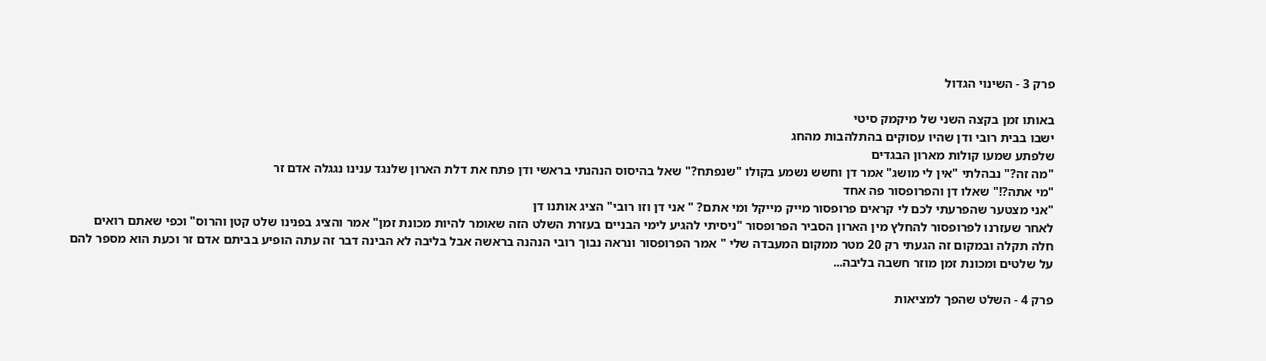פרק 3 - השינוי הגדול

באותו זמן בקצה השני של מיקמק סיטי
ישבו בבית רובי ודן שהיו עסוקים בהתלהבות מהחג
שלפתע שמעו קולות מארון הבגדים
"מה זה?" נבהלתי "אין לי מושג" אמר דן וחשש נשמע בקולו "שנפתח?" שאל בהיסוס הנהנתי בראשי ודן פתח את דלת הארון שלנגד ענינו נגגלה אדם זר
"מי אתה?!" שאלו דן והפרופסור פה אחד
"אני מצטער שהפרעתי לכם לי קראים פרופסור מייק מייקל ומי אתם? " אני דן וזו רובי" הציג אותנו דן
לאחר שעזרנו לפרופסור להחלץ מין הארון הסביר הפרופסור "ניסיתי להגיע לימי הבניים בעזרת השלט הזה שאומר להיות מכונת זמן" אמר והציג בפנינו שלט קטן והרוס" וכפי שאתם רואים חלה תקלה ובמקום זה הגעתי רק 20 מטר ממקום המעבדה שלי " אמר הפרופסור ונראה נבוך רובי הנהנה בראשה אבל בליבה לא הבינה דבר זה עתה הופיע בביתם אדם זר וכעת הוא מספר להם על שלטים ומכונת זמן מוזר חשבה בליבה...

פרק 4 - השלט שהפך למציאות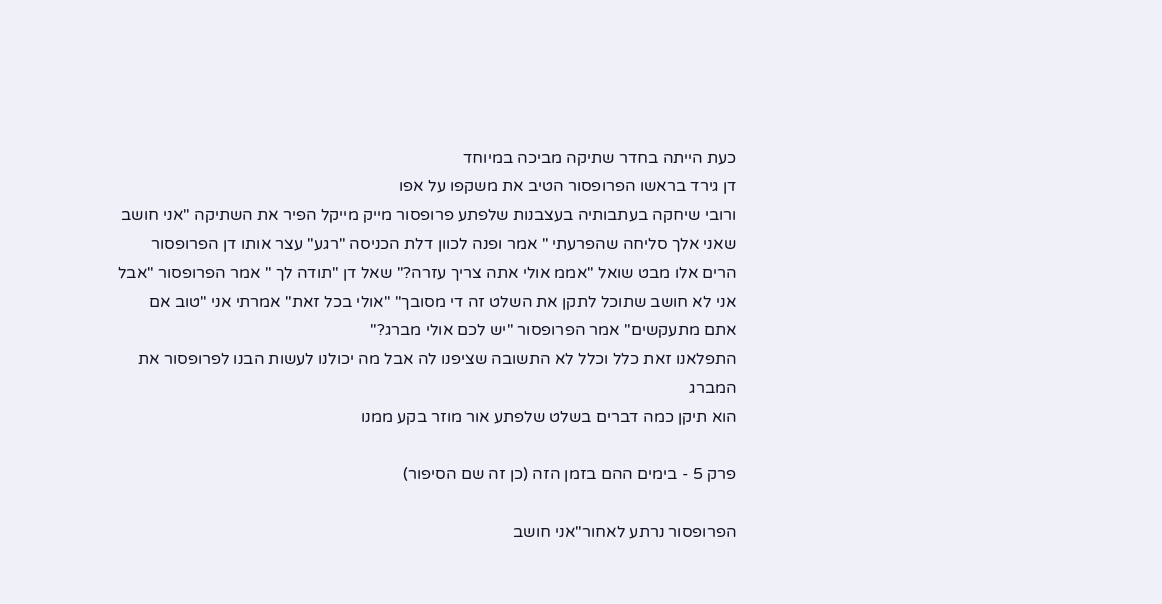כעת הייתה בחדר שתיקה מביכה במיוחד
דן גירד בראשו הפרופסור הטיב את משקפו על אפו
ורובי שיחקה בעתבותיה בעצבנות שלפתע פרופסור מייק מייקל הפיר את השתיקה "אני חושב שאני אלך סליחה שהפרעתי " אמר ופנה לכוון דלת הכניסה "רגע" עצר אותו דן הפרופסור הרים אלו מבט שואל "אממ אולי אתה צריך עזרה?" שאל דן "תודה לך " אמר הפרופסור "אבל אני לא חושב שתוכל לתקן את השלט זה די מסובך" "אולי בכל זאת" אמרתי אני "טוב אם אתם מתעקשים" אמר הפרופסור "יש לכם אולי מברג?"
התפלאנו זאת כלל וכלל לא התשובה שציפנו לה אבל מה יכולנו לעשות הבנו לפרופסור את המברג
הוא תיקן כמה דברים בשלט שלפתע אור מוזר בקע ממנו

פרק 5 - בימים ההם בזמן הזה (כן זה שם הסיפור)

הפרופסור נרתע לאחור"אני חושב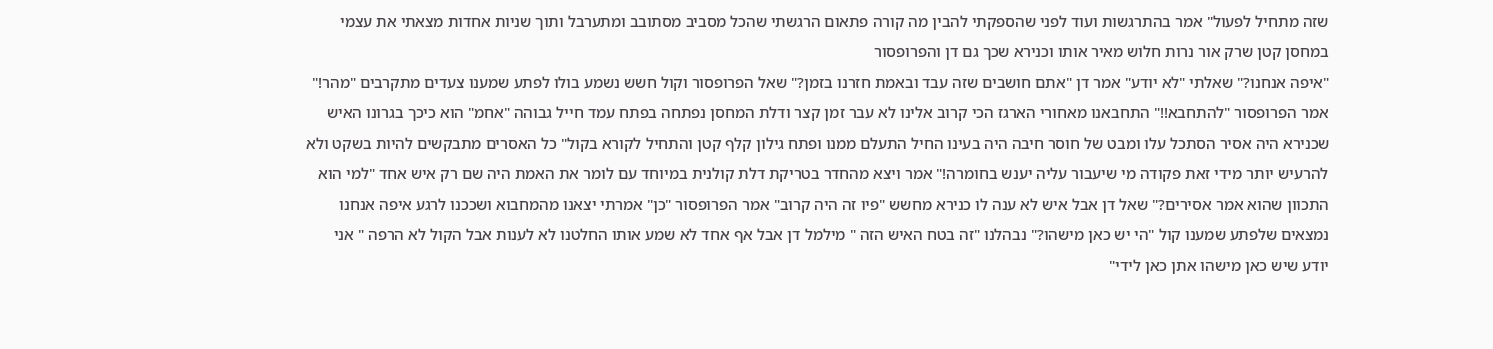שזה מתחיל לפעול" אמר בהתרגשות ועוד לפני שהספקתי להבין מה קורה פתאום הרגשתי שהכל מסביב מסתובב ומתערבל ותוך שניות אחדות מצאתי את עצמי במחסן קטן שרק אור נרות חלוש מאיר אותו וכנירא שכך גם דן והפרופסור
"איפה אנחנו?" שאלתי "לא יודע" אמר דן "אתם חושבים שזה עבד ובאמת חזרנו בזמן?" שאל הפרופסור וקול חשש נשמע בולו לפתע שמענו צעדים מתקרבים "מהר!" אמר הפרופסור "להתחבא!!" התחבאנו מאחורי הארגז הכי קרוב אלינו לא עבר זמן קצר ודלת המחסן נפתחה בפתח עמד חייל גבוהה "אחמ" הוא כיכך בגרונו האיש שכנירא היה אסיר הסתכל עלו ומבט של חוסר חיבה היה בעינו החיל התעלם ממנו ופתח גילון קלף קטן והתחיל לקורא בקול" כל האסרים מתבקשים להיות בשקט ולא להרעיש יותר מידי זאת פקודה מי שיעבור עליה יענש בחומרה!" אמר ויצא מהחדר בטריקת דלת קולנית במיוחד עם לומר את האמת היה שם רק איש אחד "למי הוא התכוון שהוא אמר אסירים?" שאל דן אבל איש לא ענה לו כנירא מחשש "פיו זה היה קרוב" אמר הפרופסור "כן" אמרתי יצאנו מהמחבוא ושככנו לרגע איפה אנחנו נמצאים שלפתע שמענו קול "הי יש כאן מישהו?" נבהלנו "זה בטח האיש הזה " מילמל דן אבל אף אחד לא שמע אותו החלטנו לא לענות אבל הקול לא הרפה " אני יודע שיש כאן מישהו אתן כאן לידי"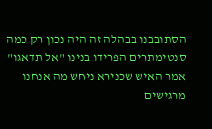הסתובבנו בבהלה זה היה נכון רק כמה סנטימתרים הפרידו בנינו "אל תדאגו" אמר האיש שכנירא ניחש מה אנחנו מרגישים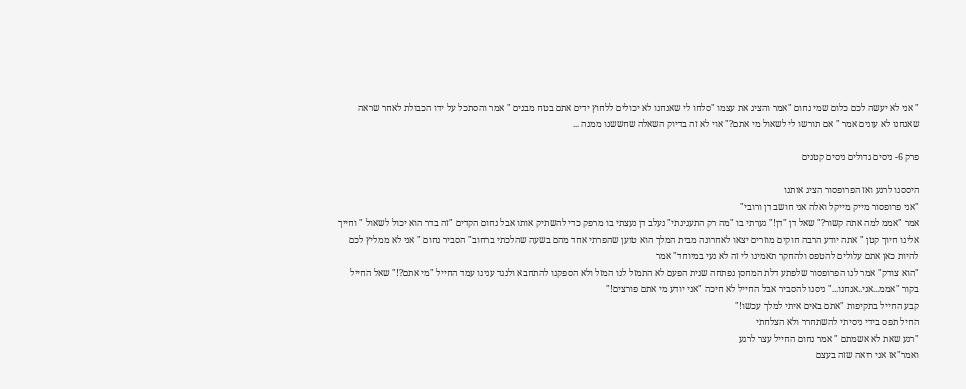" אני לא יעשה לכם כלום שמי נחום "אמר והציג את עצמו "סלחו לי שאנחנו לא יכולים ללחוץ ידים אתם בטח מבנים " אמר והסתכל על ידו הכבולת לאחר שראה שאנחנו לא עונים אמר " אם תורשו לי לשאול מי אתם?" אוי לא זה בדיוק השאלה שחששנו ממנה ...

פרק 6- ניסים גדולים ניסים קטנים

היססנו לרגע ואז הפרופסור הציג אותנו
"אני פרופסור מייק מייקל ואלה אני חושב דן ורובי"
אמר "אממ למה אתה קשור?" שאל דן "דן!" גערתי בו "מה רק התענינתי" נעלב דן נעצתי בו מרפק כדי להשתיק אותו אבל נחום הקדים "זה בדר הוא יכול לשאול " וחייך אלינו חיוך קטן " אתה יודע הרבה חוקים מוזרים יצאו לאחרונה מבית המלך הוא טוען שהפרתי אחד מהם בשעה שהלכתי ברחוב" הסביר נחום " אני לא ממליץ לכם להיות כאן אתם עלולים להטפס ולהחקר תאמינו לי זה לא נעי במיוחד" אמר
"הוא צודק" אמר לנו הפרופסור שלפתע דלת המחסן נפתחה שנית הפעם לא התמזל לנו המזל ולא הספקנו להתחבא ולנגד ענינו עמד החייל "מי אתם?!" שאל החייל בקור "אממ...אני..אנחנו..." ניסנו להסביר אבל החייל לא חיכה "אני יודע מי אתם פורצים!"
קבע החייל בתקיפות "אתם באים איתי למלך עכשו!"
החיל תפס בידי ניסיתי להשתחרר ולא הצלחתי
"רגע שאת לא אשמתם " אמר נחום החייל עצר לרגע
ואמר"אז אני רואה שזה בעצם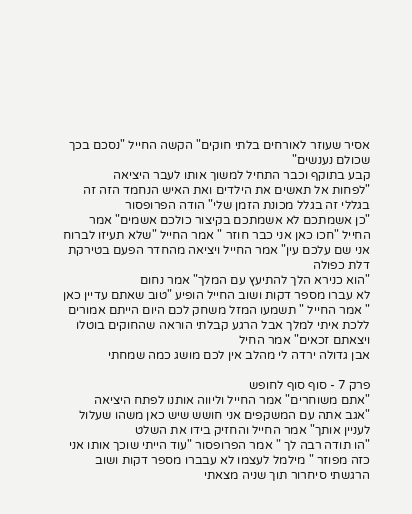אסיר שעוזר לאורחים בלתי חוקים" הקשה החייל "נסכם בכך שכולם נענשים"
קבע בתוקף וכבר התחיל למשוך אותו לעבר היציאה
"לפחות אל תאשים את הילדים ואת האיש הנחמד הזה זה בגללי זה בגלל מכונת הזמן שלי" הודה הפרופסור
"כן אשמתכם לא אשמתכם בקיצור כולכם אשמים" אמר החייל "חכו כאן אני כבר חוזר " אמר החייל "שלא תעיזו לברוח אני שם עלכם עין" אמר החייל ויציאה מהחדר הפעם בטירקת דלת כפולה
"הוא כנירא הלך להתיעץ עם המלך" אמר נחום
לא עברו מספר דקות ושוב החייל הופיע "טוב שאתם עדיין כאן " אמר החייל " תשמעו המזל משחק לכם היום הייתם אמורים ללכת איתי למלך אבל הרגע קבלתי הוראה שהחוקים בוטלו ויצאתם זכאים" אמר החיל
אבן גדולה ירדה לי מהלב אין לכם מושג כמה שמחתי

פרק 7 - סוף סוף לחופש
"אתם משוחרים" אמר החייל וליווה אותנו לפתח היציאה
"אגב אתה עם המשקפים אני חושש שיש כאן משהו שעלול לעניין אותך" אמר החייל והחזיק בידו את השלט
"הו תודה רבה לך " אמר הפרופסור "עוד הייתי שוכך אותו אני כזה מפוזר " מילמל לעצמו לא עבברו מספר דקות ושוב הרגשתי סיחרור תוך שניה מצאתי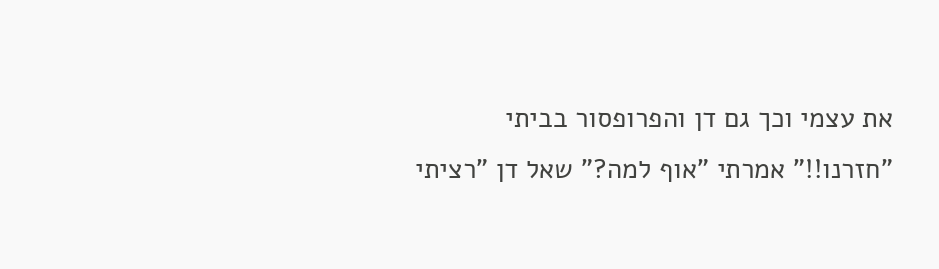את עצמי וכך גם דן והפרופסור בביתי
"חזרנו!!" אמרתי "אוף למה?" שאל דן "רציתי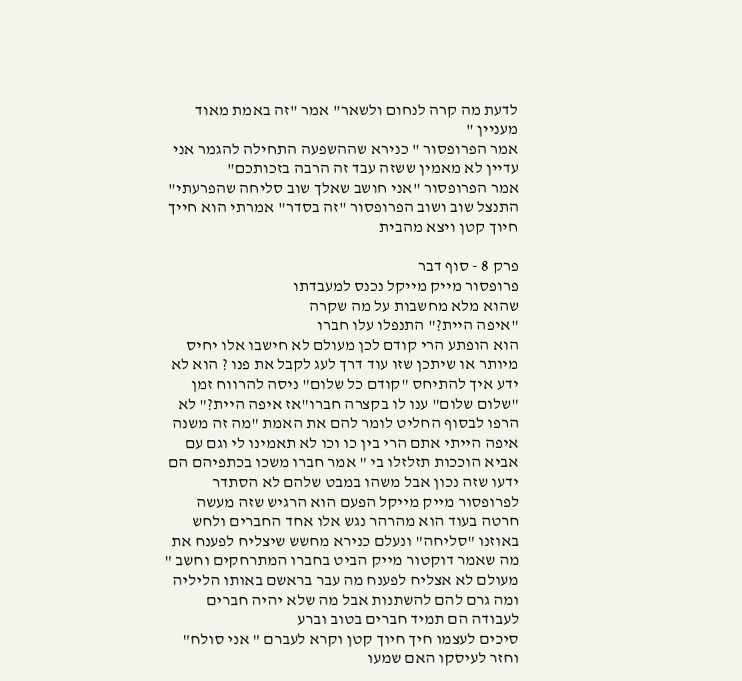לדעת מה קרה לנחום ולשאר" אמר "זה באמת מאוד מעניין "
אמר הפרופסור " כנירא שההשפעה התחילה להגמר אני עדיין לא מאמין ששזה עבד זה הרבה בזכותכם"
אמר הפרופסור "אני חושב שאלך שוב סליחה שהפרעתי"
התנצל שוב ושוב הפרופסור "זה בסדר" אמרתי הוא חייך חיוך קטן ויצא מהבית

פרק 8 - סוף דבר
פרופסור מייק מייקל נכנס למעבדתו
שהוא מלא מחשבות על מה שקרה
"איפה היית?" התנפלו עלו חברו
הוא הופתע הרי קודם לכן מעולם לא חישבו אלו יחיס
מיותר או שיתכן שזו עוד דרך לעג לקבל את פנו ? הוא לא ידע איך להתיחס "קודם כל שלום" ניסה להרווח זמן "שלום שלום" ענו לו בקצרה חברו"אז איפה היית?" לא הרפו לבסוף החליט לומר להם את האמת "מה זה משנה איפה הייתי אתם הרי בין כו וכו לא תאמינו לי וגם עם אביא הוככות תזלזלו בי " אמר חברו משכו בכתפיהם הם ידעו שזה נכון אבל משהו במבט שלהם לא הסתדר לפרופסור מייק מייקל הפעם הוא הרגיש שזה מעשה חרטה בעוד הוא מהרהר נגש אלו אחד החברים ולחש באוזנו "סליחה" ונעלם כנירא מחשש שיצליח לפענח את מה שאמר דוקטור מייק הביט בחברו המתרחקים וחשב " מעולם לא אצליח לפענח מה עבר בראשם באותו הליליה ומה גרם להם להשתנות אבל מה שלא יהיה חברים לעבודה הם תמיד חברים בטוב וברע
סיכים לעצמו חיך חיוך קטן וקרא לעברם " אני סולח"
וחזר לעיסקו האם שמעו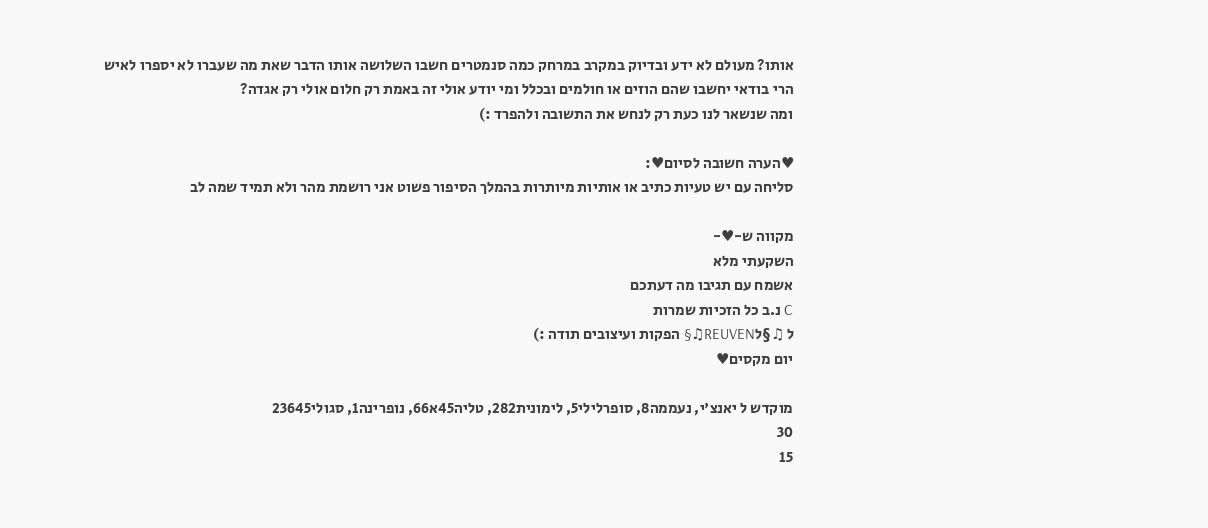אותו? מעולם לא ידע ובדיוק במקרב במרחק כמה סנמטרים חשבו השלושה אותו הדבר שאת מה שעברו לא יספרו לאיש הרי בודאי יחשבו שהם הוזים או חולמים ובכלל ומי יודע אולי זה באמת רק חלום אולי רק אגדה?
ומה שנשאר לנו כעת רק לנחש את התשובה ולהפרד :)

♥הערה חשובה לסיום♥:
סליחה עם יש טעיות כתיב או אותיות מיותרות בהמלך הסיפור פשוט אני רושמת מהר ולא תמיד שמה לב

מקווה ש-♥-
השקעתי מלא
אשמח עם תגיבו מה דעתכם
C נ.ב כל הזכיות שמרות
ל ♫§לREUVEN♫§ הפקות ועיצובים תודה :)
יום מקסים♥

מוקדש ל יאנצ'י, נעממה8, סופרלילי5, לימונית282, טליה45א66, נופרינה1, סגולי23645
30
15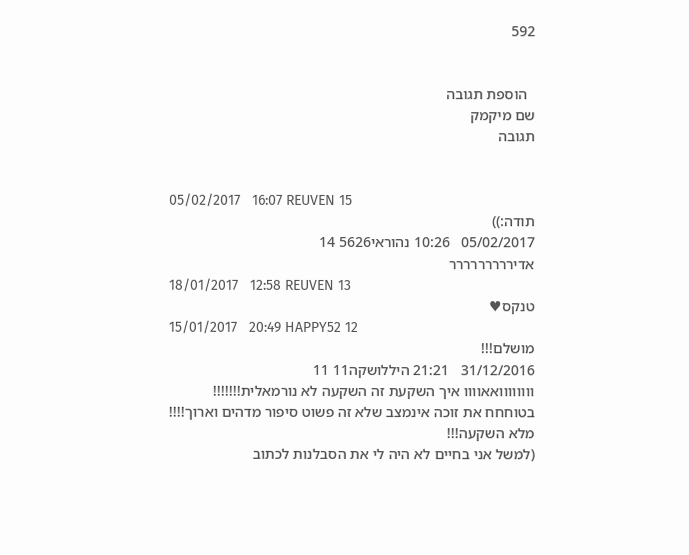592


  הוספת תגובה
שם מיקמק
תגובה


05/02/2017   16:07 REUVEN 15
תודה:))
05/02/2017   10:26 נהוראי5626 14
אדיררררררררר
18/01/2017   12:58 REUVEN 13
טנקס♥
15/01/2017   20:49 HAPPY52 12
מושלם!!!
31/12/2016   21:21 היללושקה11 11
וווווווואאוווו איך השקעת זה השקעה לא נורמאלית!!!!!!! בטוחחח את זוכה אינמצב שלא זה פשוט סיפור מדהים וארוך!!!! מלא השקעה!!!
(למשל אני בחיים לא היה לי את הסבלנות לכתוב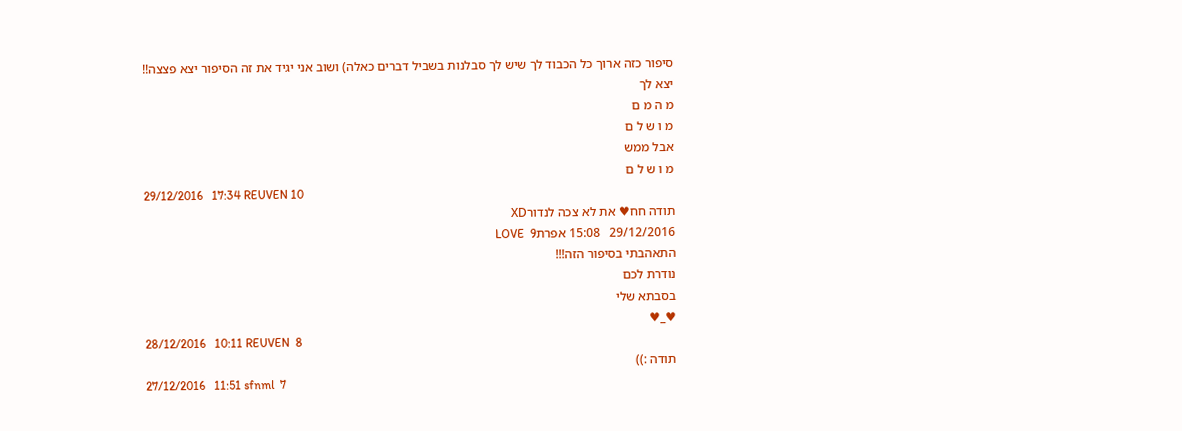סיפור כזה ארוך כל הכבוד לך שיש לך סבלנות בשביל דברים כאלה) ושוב אני יגיד את זה הסיפור יצא פצצה!!
יצא לך
מ ה מ ם
מ ו ש ל ם
אבל ממש
מ ו ש ל ם
29/12/2016   17:34 REUVEN 10
תודה חח♥ את לא צכה לנדורXD
29/12/2016   15:08 אפרתLOVE  9
התאהבתי בסיפור הזה!!!
נודרת לכם
בסבתא שלי
♥_♥
28/12/2016   10:11 REUVEN  8
תודה :))
27/12/2016   11:51 sfnml  7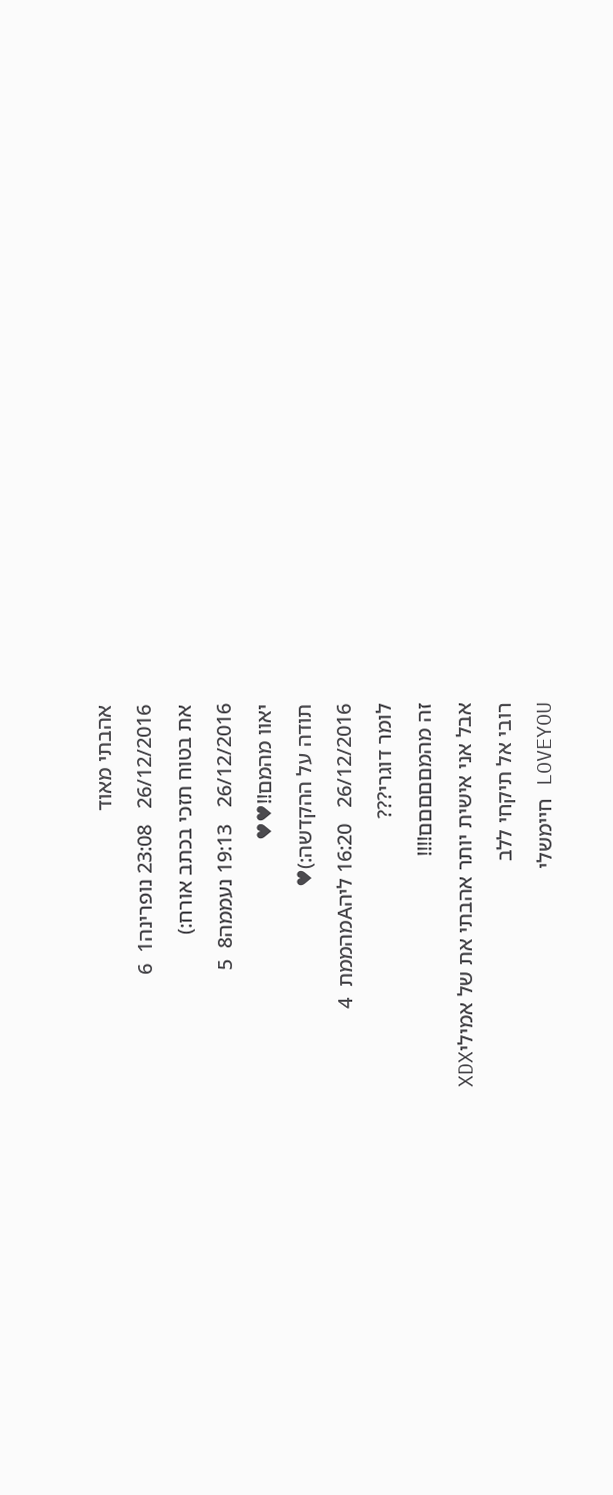אהבתי מאוד
26/12/2016   23:08 נופרינה1  6
את בטוח תזכי בכתב אורח:)
26/12/2016   19:13 נעממה8  5
יאוו מהמם!!♥♥
תודה על ההקדשה:)♥
26/12/2016   16:20 ליהAמהממת  4
לומר דוגרי???
זה מהמםםםםם!!!!
אבל אני אישית יותר אהבתי את של אמיליXDX
רובי אל תיקחי ללב
LOVEYOU חיימשלי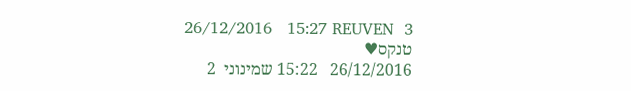26/12/2016   15:27 REUVEN  3
טנקס♥
26/12/2016   15:22 שמינוני  2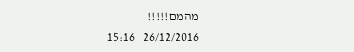מהמם!!!!!
26/12/2016   15:16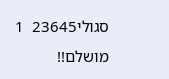סגולי23645  1
מושלם!!